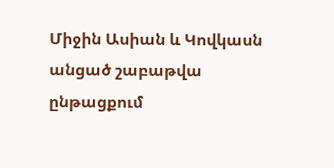Միջին Ասիան և Կովկասն անցած շաբաթվա ընթացքում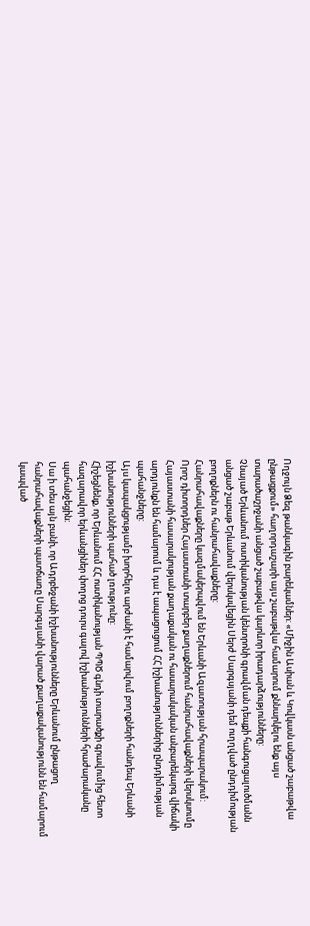Ողջույն Ձեզ թանկագին բարեկամներ: «Միջին Ասիան և Կովկասն անցած շաբաթվա ընթացքում» հաղորդաշարի այս շաբաթվա համարում քննարկելու ենք այս տարածաշրջանի անցած շաբաթվա կարևոր իրադարձությունները:
Չնայած Երևանում ոստիկանության կենտրոնի գրավման դեպքի հանգուցալուծմանն անցած շաբաթ Երևանում վերսկսվեցին Սերժ Սարգսյանի դեմ ուղղված ընդդիմության բողոքներն ու հանրահավաքները:
Հանրահավաքները կազմակերպվում են Երևանի Ազատության հրապարակում:
Որոշ դիտորդներ Հայաստանի տարբեր քաղաքներում հանրահավաքների վերսկսումը Հայաստանի հասարակության քաղաքական ու հասարակական անբարեկարգ վիճակի արդյունքն են համարում և դա է ապացուցում ՀՀ իշխանություններից ընդդիմության պահանջները:
Այս կապակցությամբ խորհելու արժանի է համարվում բողոքների հանդեպ Երևանի իշխանությունների պահած լռությունը:
Հիշեցնենք, որ Երևանում ՀՀ ոստիկանության ՊՊԾ գնդի տարածքի գրավումից հետո հազարավոր երևանցիներ փողոց դուրս գալով իշխանությունների հրաժարականը պահանջեցին:
Սա ի տես այն բանի, որ Ադրբեջանի իշխանությունները Երևանում ընթացող հանրահավաքների պատճառը Սարգսյանի վարած քաղաքականությունն են համարում կապված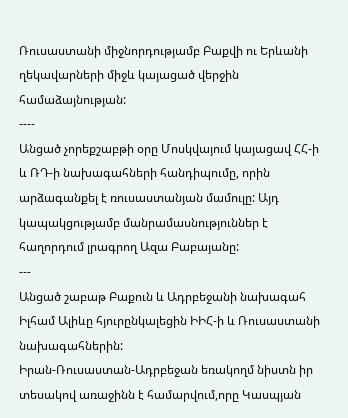Ռուսաստանի միջնորդությամբ Բաքվի ու Երևանի ղեկավարների միջև կայացած վերջին համաձայնության:
----
Անցած չորեքշաբթի օրը Մոսկվայում կայացավ ՀՀ-ի և ՌԴ-ի նախագահների հանդիպումը, որին արձագանքել է ռուսաստանյան մամուլը: Այդ կապակցությամբ մանրամասնություններ է հաղորդում լրագրող Ազա Բաբայանը:
---
Անցած շաբաթ Բաքուն և Ադրբեջանի նախագահ Իլհամ Ալիևը հյուրընկալեցին ԻԻՀ-ի և Ռուսաստանի նախագահներին:
Իրան-Ռուսաստան-Ադրբեջան եռակողմ նիստն իր տեսակով առաջինն է համարվում,որը Կասպյան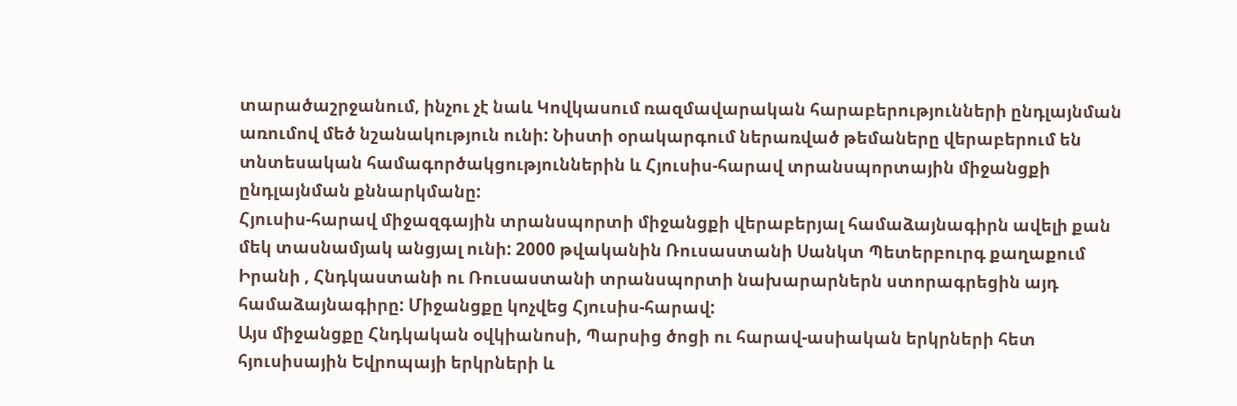տարածաշրջանում, ինչու չէ նաև Կովկասում ռազմավարական հարաբերությունների ընդլայնման առումով մեծ նշանակություն ունի: Նիստի օրակարգում ներառված թեմաները վերաբերում են տնտեսական համագործակցություններին և Հյուսիս-հարավ տրանսպորտային միջանցքի ընդլայնման քննարկմանը:
Հյուսիս-հարավ միջազգային տրանսպորտի միջանցքի վերաբերյալ համաձայնագիրն ավելի քան մեկ տասնամյակ անցյալ ունի: 2000 թվականին Ռուսաստանի Սանկտ Պետերբուրգ քաղաքում Իրանի , Հնդկաստանի ու Ռուսաստանի տրանսպորտի նախարարներն ստորագրեցին այդ համաձայնագիրը: Միջանցքը կոչվեց Հյուսիս-հարավ:
Այս միջանցքը Հնդկական օվկիանոսի, Պարսից ծոցի ու հարավ-ասիական երկրների հետ հյուսիսային Եվրոպայի երկրների և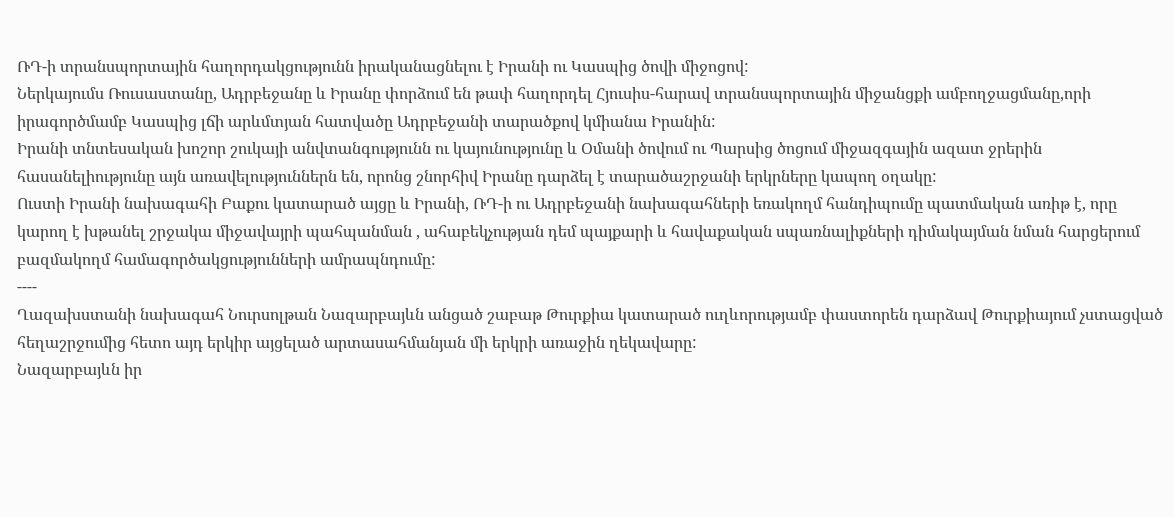ՌԴ-ի տրանսպորտային հաղորդակցությունն իրականացնելու է Իրանի ու Կասպից ծովի միջոցով:
Ներկայումս Ռուսաստանը, Ադրբեջանը և Իրանը փորձում են թափ հաղորդել Հյուսիս-հարավ տրանսպորտային միջանցքի ամբողջացմանը,որի իրագործմամբ Կասպից լճի արևմտյան հատվածը Ադրբեջանի տարածքով կմիանա Իրանին:
Իրանի տնտեսական խոշոր շուկայի անվտանգությունն ու կայունությունը և Օմանի ծովում ու Պարսից ծոցում միջազգային ազատ ջրերին հասանելիությունը այն առավելություններն են, որոնց շնորհիվ Իրանը դարձել է տարածաշրջանի երկրները կապող օղակը:
Ուստի Իրանի նախագահի Բաքու կատարած այցը և Իրանի, ՌԴ-ի ու Ադրբեջանի նախագահների եռակողմ հանդիպումը պատմական առիթ է, որը կարող է խթանել շրջակա միջավայրի պահպանման , ահաբեկչության դեմ պայքարի և հավաքական սպառնալիքների դիմակայման նման հարցերում բազմակողմ համագործակցությունների ամրապնդումը:
----
Ղազախստանի նախագահ Նուրսոլթան Նազարբայևն անցած շաբաթ Թուրքիա կատարած ուղևորությամբ փաստորեն դարձավ Թուրքիայում չստացված հեղաշրջումից հետո այդ երկիր այցելած արտասահմանյան մի երկրի առաջին ղեկավարը:
Նազարբայևն իր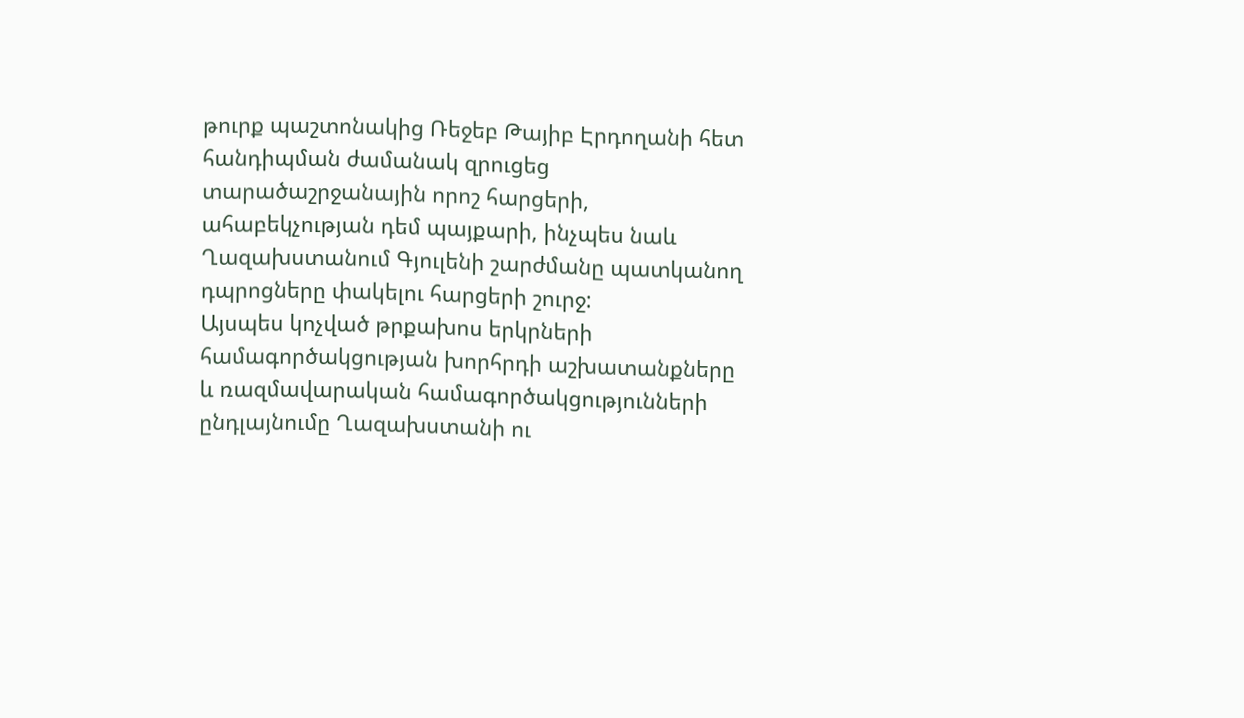թուրք պաշտոնակից Ռեջեբ Թայիբ Էրդողանի հետ հանդիպման ժամանակ զրուցեց տարածաշրջանային որոշ հարցերի, ահաբեկչության դեմ պայքարի, ինչպես նաև Ղազախստանում Գյուլենի շարժմանը պատկանող դպրոցները փակելու հարցերի շուրջ:
Այսպես կոչված թրքախոս երկրների համագործակցության խորհրդի աշխատանքները և ռազմավարական համագործակցությունների ընդլայնումը Ղազախստանի ու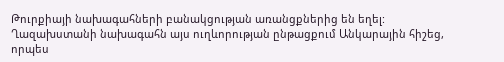Թուրքիայի նախագահների բանակցության առանցքներից են եղել:
Ղազախստանի նախագահն այս ուղևորության ընթացքում Անկարային հիշեց, որպես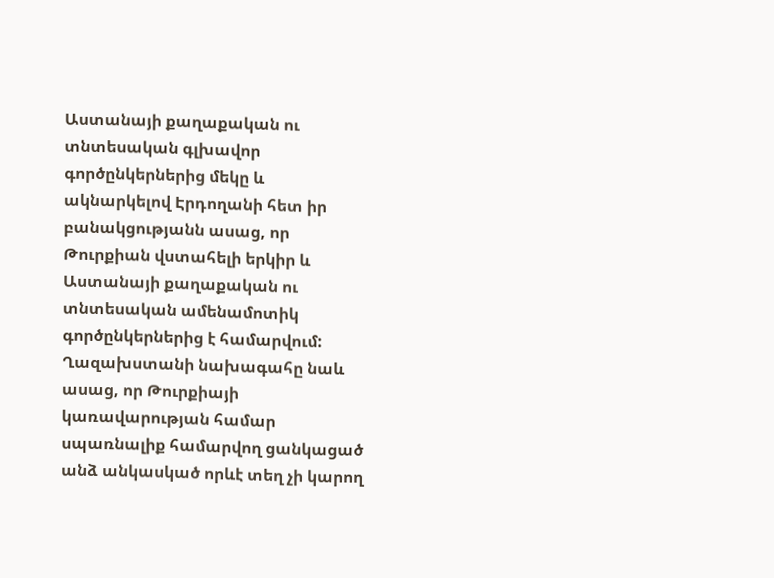Աստանայի քաղաքական ու տնտեսական գլխավոր գործընկերներից մեկը և ակնարկելով Էրդողանի հետ իր բանակցությանն ասաց, որ Թուրքիան վստահելի երկիր և Աստանայի քաղաքական ու տնտեսական ամենամոտիկ գործընկերներից է համարվում:
Ղազախստանի նախագահը նաև ասաց, որ Թուրքիայի կառավարության համար սպառնալիք համարվող ցանկացած անձ անկասկած որևէ տեղ չի կարող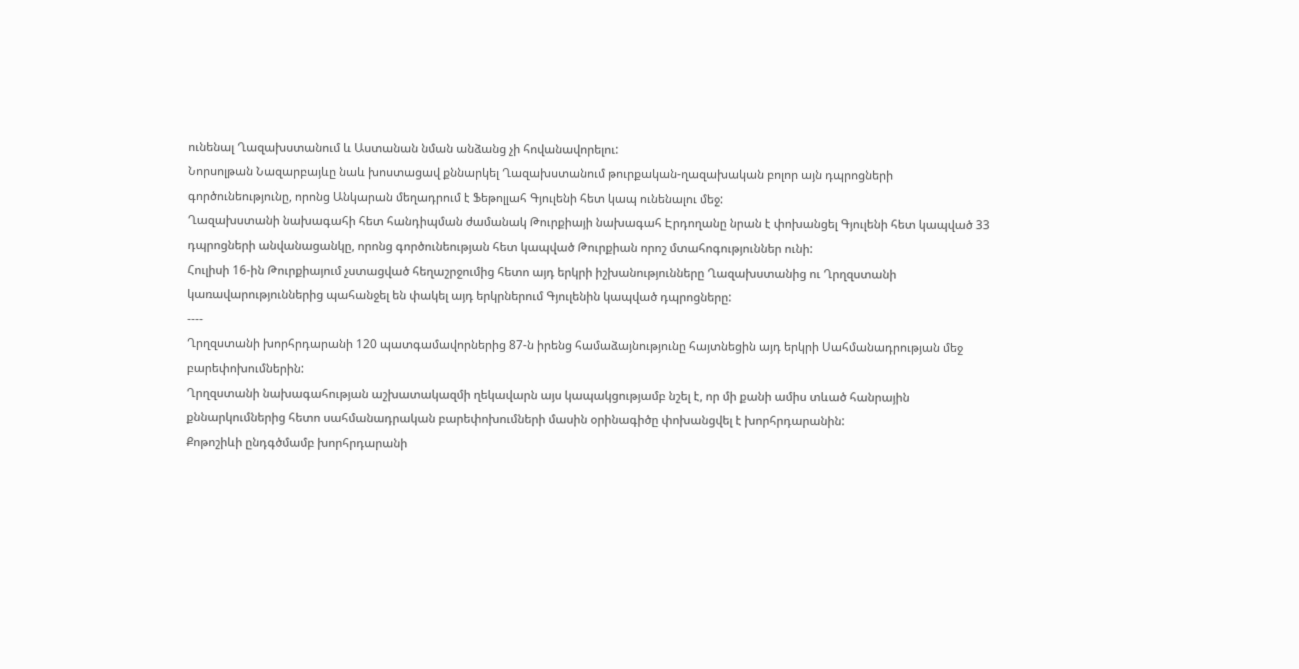ունենալ Ղազախստանում և Աստանան նման անձանց չի հովանավորելու:
Նորսոլթան Նազարբայևը նաև խոստացավ քննարկել Ղազախստանում թուրքական-ղազախական բոլոր այն դպրոցների գործունեությունը, որոնց Անկարան մեղադրում է Ֆեթոլլահ Գյուլենի հետ կապ ունենալու մեջ:
Ղազախստանի նախագահի հետ հանդիպման ժամանակ Թուրքիայի նախագահ Էրդողանը նրան է փոխանցել Գյուլենի հետ կապված 33 դպրոցների անվանացանկը, որոնց գործունեության հետ կապված Թուրքիան որոշ մտահոգություններ ունի:
Հուլիսի 16-ին Թուրքիայում չստացված հեղաշրջումից հետո այդ երկրի իշխանությունները Ղազախստանից ու Ղրղզստանի կառավարություններից պահանջել են փակել այդ երկրներում Գյուլենին կապված դպրոցները:
----
Ղրղզստանի խորհրդարանի 120 պատգամավորներից 87-ն իրենց համաձայնությունը հայտնեցին այդ երկրի Սահմանադրության մեջ բարեփոխումներին:
Ղրղզստանի նախագահության աշխատակազմի ղեկավարն այս կապակցությամբ նշել է, որ մի քանի ամիս տևած հանրային քննարկումներից հետո սահմանադրական բարեփոխումների մասին օրինագիծը փոխանցվել է խորհրդարանին:
Քոթոշիևի ընդգծմամբ խորհրդարանի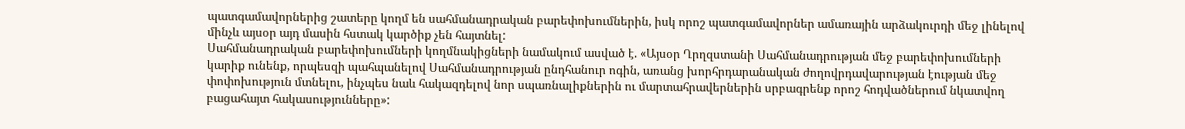պատգամավորներից շատերը կողմ են սահմանադրական բարեփոխումներին, իսկ որոշ պատգամավորներ ամառային արձակուրդի մեջ լինելով մինչև այսօր այդ մասին հստակ կարծիք չեն հայտնել:
Սահմանադրական բարեփոխումների կողմնակիցների նամակում ասված է. «Այսօր Ղրղզստանի Սահմանադրության մեջ բարեփոխումների կարիք ունենք, որպեսզի պահպանելով Սահմանադրության ընդհանուր ոգին, առանց խորհրդարանական ժողովրդավարության էության մեջ փոփոխություն մտնելու, ինչպես նաև հակազդելով նոր սպառնալիքներին ու մարտահրավերներին սրբագրենք որոշ հոդվածներում նկատվող բացահայտ հակասությունները»: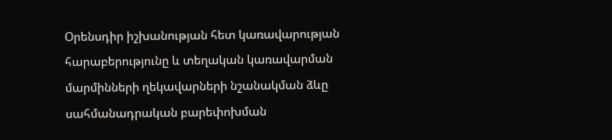Օրենսդիր իշխանության հետ կառավարության հարաբերությունը և տեղական կառավարման մարմինների ղեկավարների նշանակման ձևը սահմանադրական բարեփոխման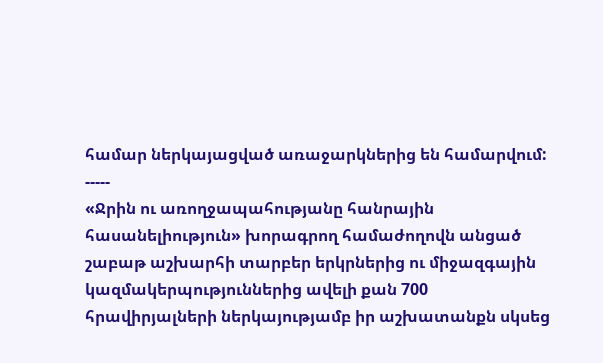համար ներկայացված առաջարկներից են համարվում:
-----
«Ջրին ու առողջապահությանը հանրային հասանելիություն» խորագրող համաժողովն անցած շաբաթ աշխարհի տարբեր երկրներից ու միջազգային կազմակերպություններից ավելի քան 700 հրավիրյալների ներկայությամբ իր աշխատանքն սկսեց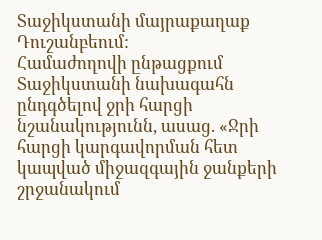Տաջիկստանի մայրաքաղաք Դուշանբեում:
Համաժողովի ընթացքում Տաջիկստանի նախագահն ընդգծելով ջրի հարցի նշանակությունն, ասաց. «Ջրի հարցի կարգավորման հետ կապված միջազգային ջանքերի շրջանակում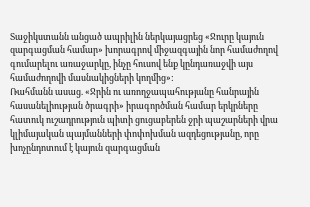Տաջիկստանն անցած ապրիլին ներկայացրեց «Ջուրը կայուն զարգացման համար» խորագրով միջազգային նոր համաժողով գումարելու առաջարկը, ինչը հուսով ենք կընդառաջվի այս համաժողովի մասնակիցների կողմից»:
Ռահմանն ասաց. «Ջրին ու առողջապահությանը հանրային հասանելիության ծրագրի» իրագործման համար երկրները հատուկ ուշադրություն պիտի ցուցաբերեն ջրի պաշարների վրա կլիմայական պայմանների փոփոխման ազդեցությանը, որը խոչընդոտում է կայուն զարգացման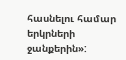հասնելու համար երկրների ջանքերին»: